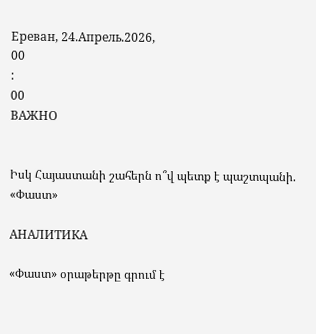Ереван, 24.Апрель.2026,
00
:
00
ВАЖНО


Իսկ Հայաստանի շահերն ո՞վ պետք է պաշտպանի. «Փաստ»

АНАЛИТИКА

«Փաստ» օրաթերթը գրում է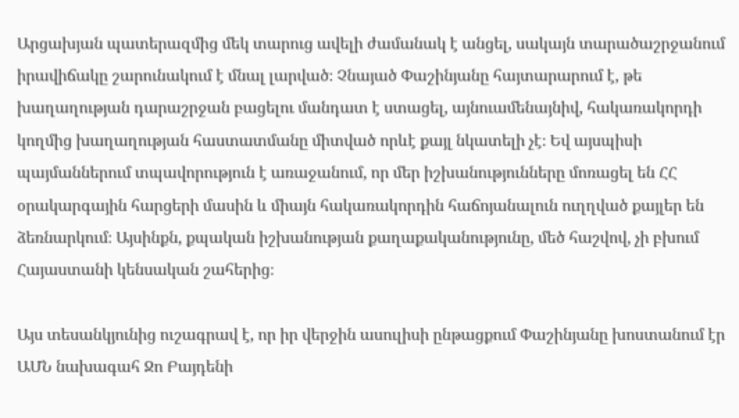Արցախյան պատերազմից մեկ տարուց ավելի ժամանակ է անցել, սակայն տարածաշրջանում իրավիճակը շարունակում է մնալ լարված։ Չնայած Փաշինյանը հայտարարում է, թե խաղաղության դարաշրջան բացելու մանդատ է ստացել, այնուամենայնիվ, հակառակորդի կողմից խաղաղության հաստատմանը միտված որևէ քայլ նկատելի չէ։ Եվ այսպիսի պայմաններում տպավորություն է առաջանում, որ մեր իշխանությունները մոռացել են ՀՀ օրակարգային հարցերի մասին և միայն հակառակորդին հաճոյանալուն ուղղված քայլեր են ձեռնարկում։ Այսինքն, քպական իշխանության քաղաքականությունը, մեծ հաշվով, չի բխում Հայաստանի կենսական շահերից։

Այս տեսանկյունից ուշագրավ է, որ իր վերջին ասուլիսի ընթացքում Փաշինյանը խոստանում էր ԱՄՆ նախագահ Ջո Բայդենի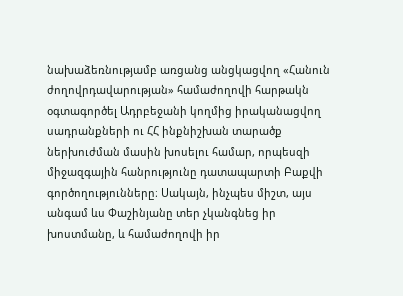նախաձեռնությամբ առցանց անցկացվող «Հանուն ժողովրդավարության» համաժողովի հարթակն օգտագործել Ադրբեջանի կողմից իրականացվող սադրանքների ու ՀՀ ինքնիշխան տարածք ներխուժման մասին խոսելու համար, որպեսզի միջազգային հանրությունը դատապարտի Բաքվի գործողությունները։ Սակայն, ինչպես միշտ, այս անգամ ևս Փաշինյանը տեր չկանգնեց իր խոստմանը, և համաժողովի իր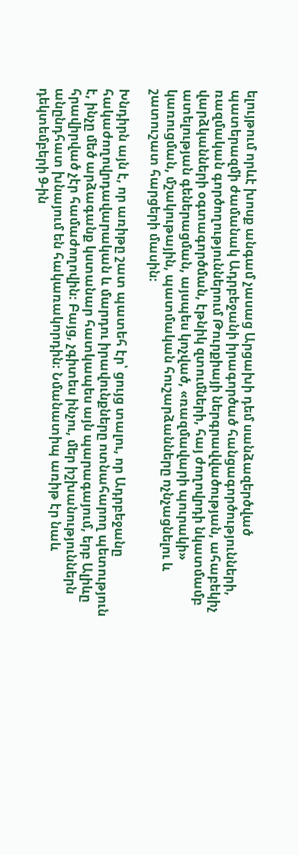ելույթում որևէ խոսք անգամ չասաց Արցախի դեմ սանձազերծված պատերազմի ժամանակ Ադրբեջանի իրագործած հանցագործությունների, ռազմական գործողություններում Թուրքիայի ներգրավվածության, ահաբեկիչ վարձկանների օգտագործման, էթնիկ զտումների, հայ ժողովրդի նկատմամբ ատելության գեներացման, այսպես կոչված, «ռազմավարի պուրակի» կառուցման, մշակութային, պատմական հուշարձանները ոչնչացնելու և շատուշատ հարցերի մասին։

Խնդիրն այն է, որ առիթը շատ պատեհ էր՝ ցույց տալու, որ Ադրբեջանը հակաժողովրդավարական և մարդու իրավունքները ոտնահարող պետություն է, ինչը մեծ արձագանք կստանար հատկապես այն պարագայում, երբ Ալիևը հրավիրված չէր համաժողովին։ Բայց, չգիտես ինչու, մեր իշխանություններն անընդհատ խնայում են հակառակորդին։ Նմանատիպ առիթ էր նաև դեկտեմբերի 9-ին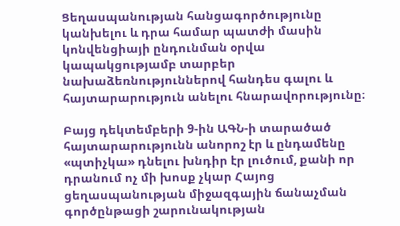Ցեղասպանության հանցագործությունը կանխելու և դրա համար պատժի մասին կոնվենցիայի ընդունման օրվա կապակցությամբ տարբեր նախաձեռնություններով հանդես գալու և հայտարարություն անելու հնարավորությունը։

Բայց դեկտեմբերի 9-ին ԱԳՆ-ի տարածած հայտարարությունն անորոշ էր և ընդամենը «պտիչկա» դնելու խնդիր էր լուծում, քանի որ դրանում ոչ մի խոսք չկար Հայոց ցեղասպանության միջազգային ճանաչման գործընթացի շարունակության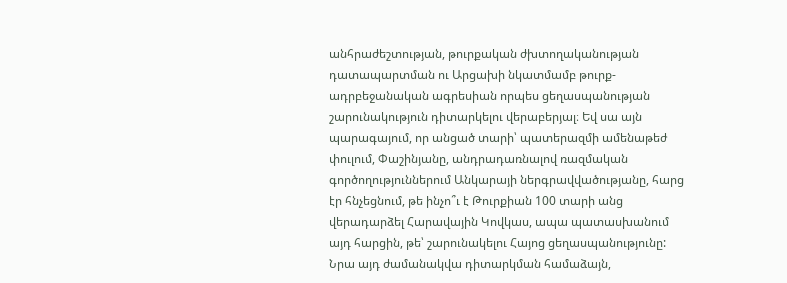անհրաժեշտության, թուրքական ժխտողականության դատապարտման ու Արցախի նկատմամբ թուրք-ադրբեջանական ագրեսիան որպես ցեղասպանության շարունակություն դիտարկելու վերաբերյալ։ Եվ սա այն պարագայում, որ անցած տարի՝ պատերազմի ամենաթեժ փուլում, Փաշինյանը, անդրադառնալով ռազմական գործողություններում Անկարայի ներգրավվածությանը, հարց էր հնչեցնում, թե ինչո՞ւ է Թուրքիան 100 տարի անց վերադարձել Հարավային Կովկաս, ապա պատասխանում այդ հարցին, թե՝ շարունակելու Հայոց ցեղասպանությունը: Նրա այդ ժամանակվա դիտարկման համաձայն,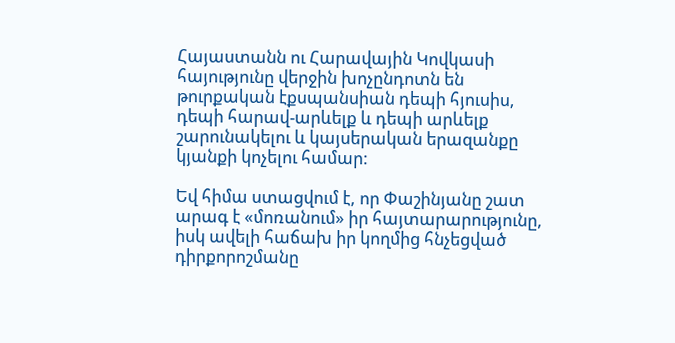Հայաստանն ու Հարավային Կովկասի հայությունը վերջին խոչընդոտն են թուրքական էքսպանսիան դեպի հյուսիս, դեպի հարավ-արևելք և դեպի արևելք շարունակելու և կայսերական երազանքը կյանքի կոչելու համար:

Եվ հիմա ստացվում է, որ Փաշինյանը շատ արագ է «մոռանում» իր հայտարարությունը, իսկ ավելի հաճախ իր կողմից հնչեցված դիրքորոշմանը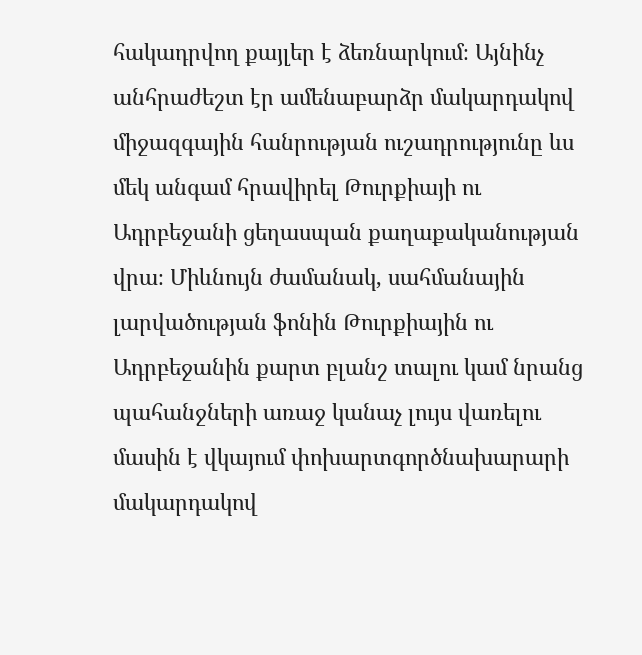հակադրվող քայլեր է ձեռնարկում։ Այնինչ անհրաժեշտ էր ամենաբարձր մակարդակով միջազգային հանրության ուշադրությունը ևս մեկ անգամ հրավիրել Թուրքիայի ու Ադրբեջանի ցեղասպան քաղաքականության վրա։ Միևնույն ժամանակ, սահմանային լարվածության ֆոնին Թուրքիային ու Ադրբեջանին քարտ բլանշ տալու կամ նրանց պահանջների առաջ կանաչ լույս վառելու մասին է վկայում փոխարտգործնախարարի մակարդակով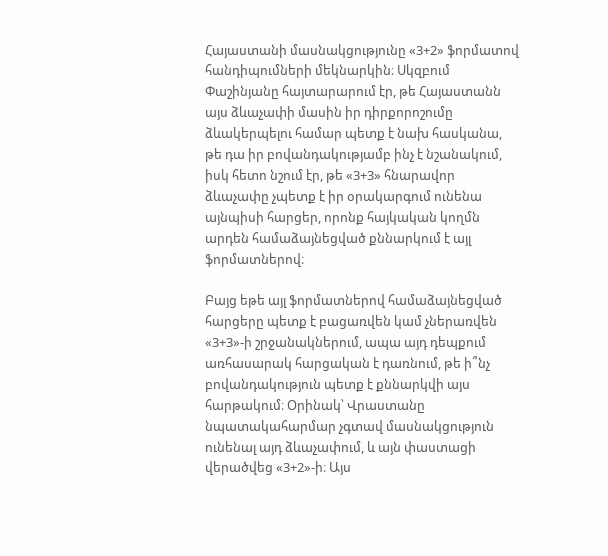Հայաստանի մասնակցությունը «3+2» ֆորմատով հանդիպումների մեկնարկին։ Սկզբում Փաշինյանը հայտարարում էր, թե Հայաստանն այս ձևաչափի մասին իր դիրքորոշումը ձևակերպելու համար պետք է նախ հասկանա, թե դա իր բովանդակությամբ ինչ է նշանակում, իսկ հետո նշում էր, թե «3+3» հնարավոր ձևաչափը չպետք է իր օրակարգում ունենա այնպիսի հարցեր, որոնք հայկական կողմն արդեն համաձայնեցված քննարկում է այլ ֆորմատներով։

Բայց եթե այլ ֆորմատներով համաձայնեցված հարցերը պետք է բացառվեն կամ չներառվեն «3+3»-ի շրջանակներում, ապա այդ դեպքում առհասարակ հարցական է դառնում, թե ի՞նչ բովանդակություն պետք է քննարկվի այս հարթակում։ Օրինակ՝ Վրաստանը նպատակահարմար չգտավ մասնակցություն ունենալ այդ ձևաչափում, և այն փաստացի վերածվեց «3+2»-ի։ Այս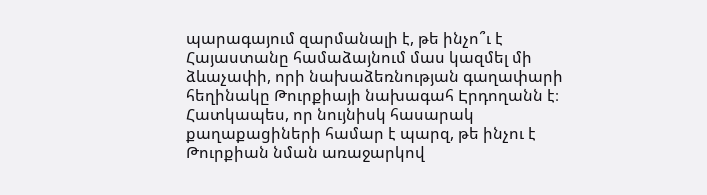պարագայում զարմանալի է, թե ինչո՞ւ է Հայաստանը համաձայնում մաս կազմել մի ձևաչափի, որի նախաձեռնության գաղափարի հեղինակը Թուրքիայի նախագահ Էրդողանն է։ Հատկապես, որ նույնիսկ հասարակ քաղաքացիների համար է պարզ, թե ինչու է Թուրքիան նման առաջարկով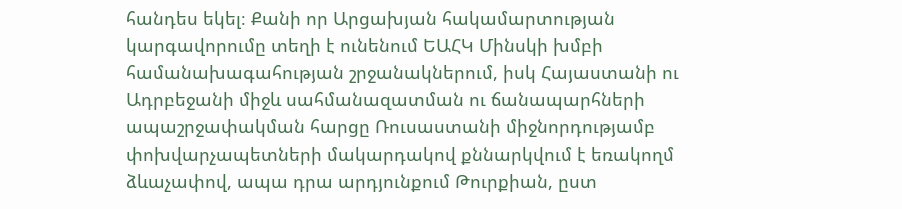հանդես եկել։ Քանի որ Արցախյան հակամարտության կարգավորումը տեղի է ունենում ԵԱՀԿ Մինսկի խմբի համանախագահության շրջանակներում, իսկ Հայաստանի ու Ադրբեջանի միջև սահմանազատման ու ճանապարհների ապաշրջափակման հարցը Ռուսաստանի միջնորդությամբ փոխվարչապետների մակարդակով քննարկվում է եռակողմ ձևաչափով, ապա դրա արդյունքում Թուրքիան, ըստ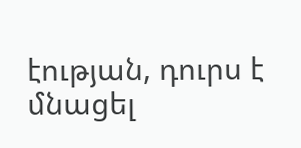էության, դուրս է մնացել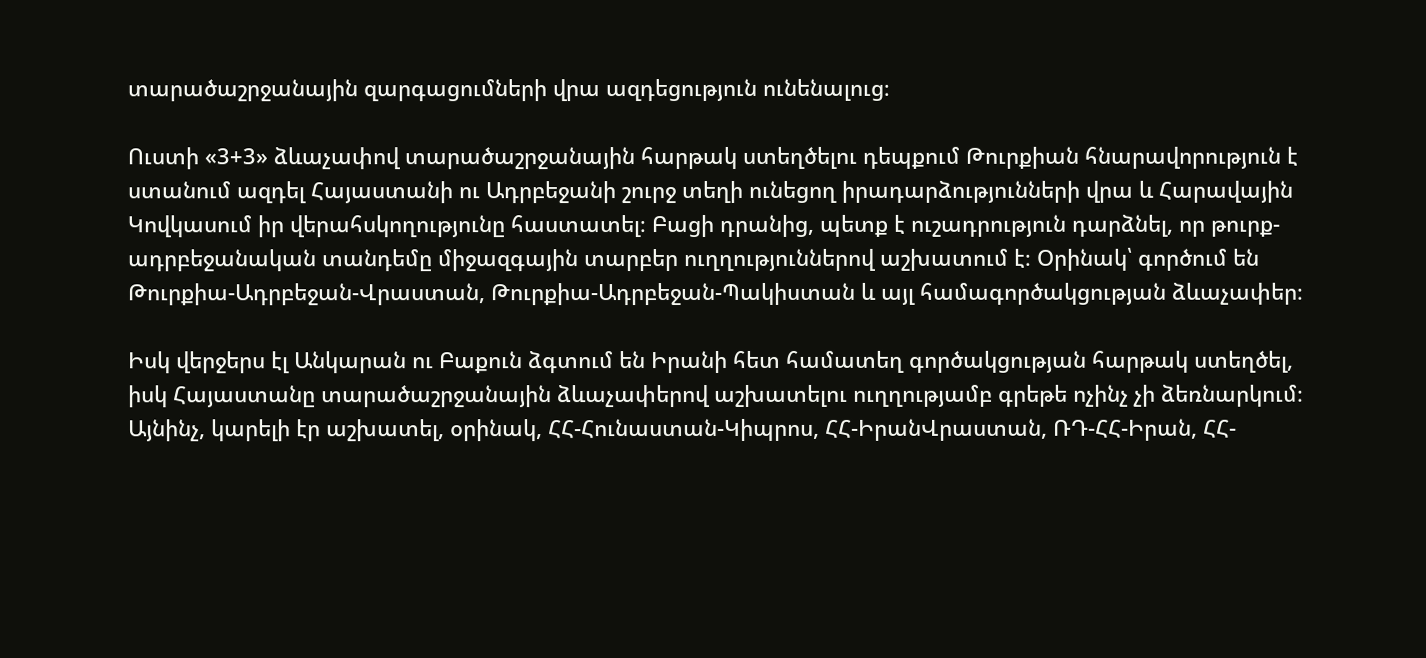տարածաշրջանային զարգացումների վրա ազդեցություն ունենալուց։

Ուստի «3+3» ձևաչափով տարածաշրջանային հարթակ ստեղծելու դեպքում Թուրքիան հնարավորություն է ստանում ազդել Հայաստանի ու Ադրբեջանի շուրջ տեղի ունեցող իրադարձությունների վրա և Հարավային Կովկասում իր վերահսկողությունը հաստատել։ Բացի դրանից, պետք է ուշադրություն դարձնել, որ թուրք-ադրբեջանական տանդեմը միջազգային տարբեր ուղղություններով աշխատում է։ Օրինակ՝ գործում են Թուրքիա-Ադրբեջան-Վրաստան, Թուրքիա-Ադրբեջան-Պակիստան և այլ համագործակցության ձևաչափեր։

Իսկ վերջերս էլ Անկարան ու Բաքուն ձգտում են Իրանի հետ համատեղ գործակցության հարթակ ստեղծել, իսկ Հայաստանը տարածաշրջանային ձևաչափերով աշխատելու ուղղությամբ գրեթե ոչինչ չի ձեռնարկում։ Այնինչ, կարելի էր աշխատել, օրինակ, ՀՀ-Հունաստան-Կիպրոս, ՀՀ-ԻրանՎրաստան, ՌԴ-ՀՀ-Իրան, ՀՀ-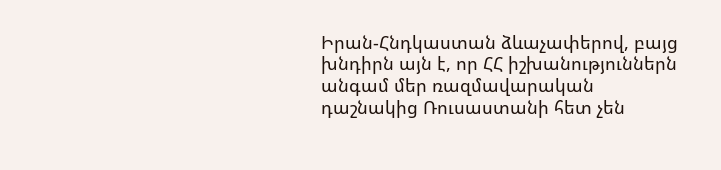Իրան-Հնդկաստան ձևաչափերով, բայց խնդիրն այն է, որ ՀՀ իշխանություններն անգամ մեր ռազմավարական դաշնակից Ռուսաստանի հետ չեն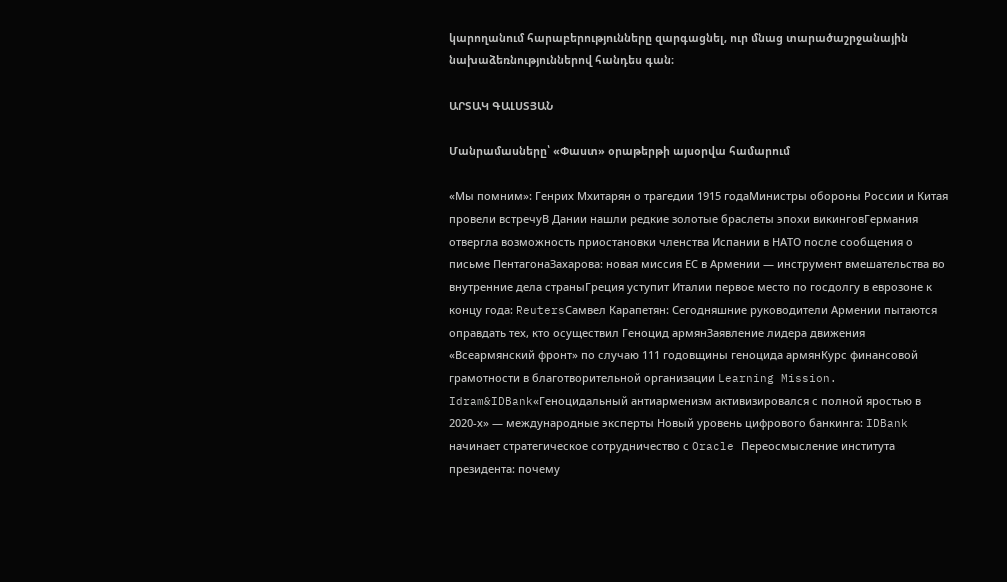կարողանում հարաբերությունները զարգացնել, ուր մնաց տարածաշրջանային նախաձեռնություններով հանդես գան։

ԱՐՏԱԿ ԳԱԼՍՏՅԱՆ

Մանրամասները՝ «Փաստ» օրաթերթի այսօրվա համարում

«Мы помним»: Генрих Мхитарян о трагедии 1915 годаМинистры обороны России и Китая провели встречуВ Дании нашли редкие золотые браслеты эпохи викинговГермания отвергла возможность приостановки членства Испании в НАТО после сообщения о письме ПентагонаЗахарова: новая миссия ЕС в Армении — инструмент вмешательства во внутренние дела страныГреция уступит Италии первое место по госдолгу в еврозоне к концу года: ReutersСамвел Карапетян: Сегодняшние руководители Армении пытаются оправдать тех, кто осуществил Геноцид армянЗаявление лидера движения «Всеармянский фронт» по случаю 111 годовщины геноцида армянКурс финансовой грамотности в благотворительной организации Learning Mission. Idram&IDBank«Геноцидальный антиарменизм активизировался с полной яростью в 2020-х» — международные эксперты Новый уровень цифрового банкинга: IDBank начинает стратегическое сотрудничество с Oracle Переосмысление института президента: почему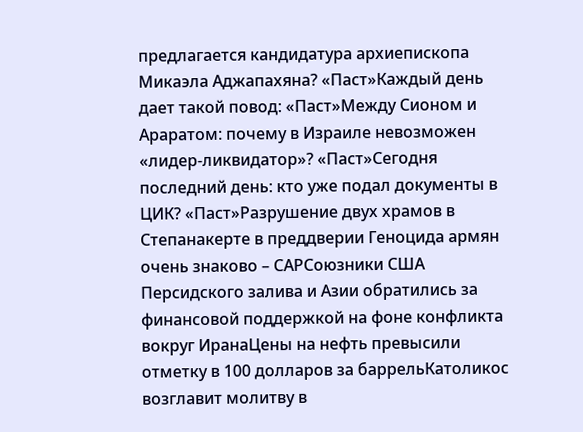предлагается кандидатура архиепископа Микаэла Аджапахяна? «Паст»Каждый день дает такой повод: «Паст»Между Сионом и Араратом: почему в Израиле невозможен «лидер-ликвидатор»? «Паст»Сегодня последний день: кто уже подал документы в ЦИК? «Паст»Разрушение двух храмов в Степанакерте в преддверии Геноцида армян очень знаково – САРСоюзники США Персидского залива и Азии обратились за финансовой поддержкой на фоне конфликта вокруг ИранаЦены на нефть превысили отметку в 100 долларов за баррельКатоликос возглавит молитву в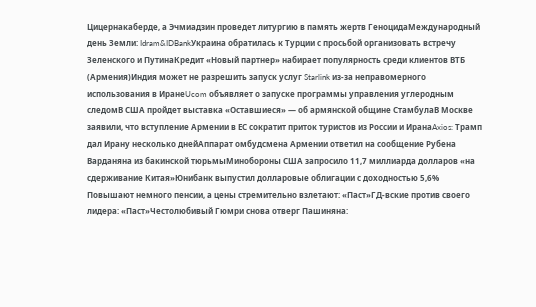Цицернакаберде, а Эчмиадзин проведет литургию в память жертв ГеноцидаМеждународный день Земли: Idram&IDBankУкраина обратилась к Турции с просьбой организовать встречу Зеленского и ПутинаКредит «Новый партнер» набирает популярность среди клиентов ВТБ (Армения)Индия может не разрешить запуск услуг Starlink из-за неправомерного использования в ИранеUcom объявляет о запуске программы управления углеродным следомВ США пройдет выставка «Оставшиеся» — об армянской общине СтамбулаВ Москве заявили, что вступление Армении в ЕС сократит приток туристов из России и ИранаAxios: Трамп дал Ирану несколько днейАппарат омбудсмена Армении ответил на сообщение Рубена Варданяна из бакинской тюрьмыМинобороны США запросило 11,7 миллиарда долларов «на сдерживание Китая»Юнибанк выпустил долларовые облигации с доходностью 5,6% Повышают немного пенсии, а цены стремительно взлетают: «Паст»ГД-вские против своего лидера: «Паст»Честолюбивый Гюмри снова отверг Пашиняна: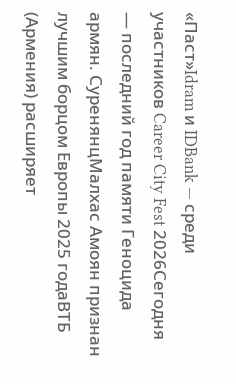«Паст»Idram и IDBank — среди участников Career City Fest 2026Сегодня — последний год памяти Геноцида армян. СуренянцМалхас Амоян признан лучшим борцом Европы 2025 годаВТБ (Армения) расширяет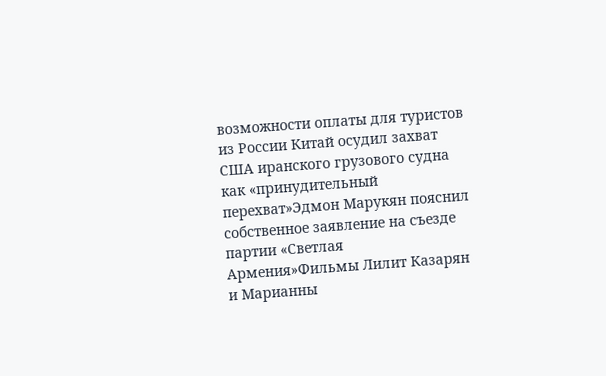возможности оплаты для туристов из России Китай осудил захват США иранского грузового судна как «принудительный перехват»Эдмон Марукян пояснил собственное заявление на съезде партии «Светлая Армения»Фильмы Лилит Казарян и Марианны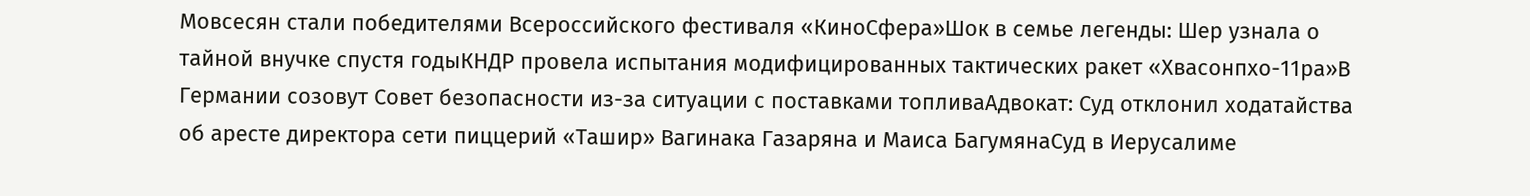Мовсесян стали победителями Всероссийского фестиваля «КиноСфера»Шок в семье легенды: Шер узнала о тайной внучке спустя годыКНДР провела испытания модифицированных тактических ракет «Хвасонпхо-11ра»В Германии созовут Совет безопасности из-за ситуации с поставками топливаАдвокат: Суд отклонил ходатайства об аресте директора сети пиццерий «Ташир» Вагинака Газаряна и Маиса БагумянаСуд в Иерусалиме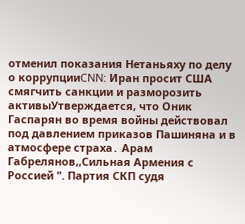отменил показания Нетаньяху по делу о коррупцииCNN: Иран просит США смягчить санкции и разморозить активыУтверждается, что Оник Гаспарян во время войны действовал под давлением приказов Пашиняна и в атмосфере страха․ Арам Габрелянов,,Сильная Армения с Россией ". Партия СКП судя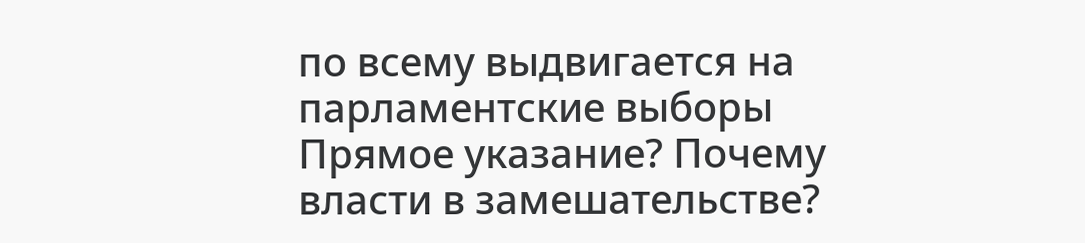по всему выдвигается на парламентские выборы Прямое указание? Почему власти в замешательстве?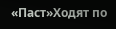«Паст»Ходят по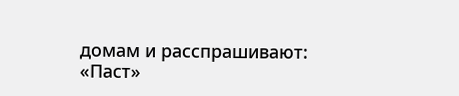домам и расспрашивают: «Паст»